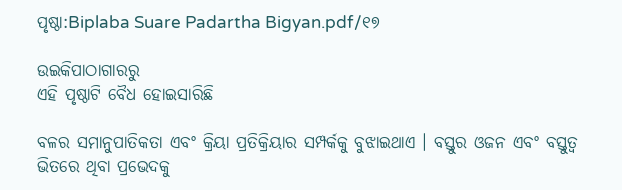ପୃଷ୍ଠା:Biplaba Suare Padartha Bigyan.pdf/୧୭

ଉଇକିପାଠାଗାର‌ରୁ
ଏହି ପୃଷ୍ଠାଟି ବୈଧ ହୋଇସାରିଛି

ବଳର ସମାନୁପାତିକତା ଏବଂ କ୍ରିୟା ପ୍ରତିକ୍ରିୟାର ସମ୍ପର୍କକୁ ବୁଝାଇଥାଏ । ବସ୍ତୁର ଓଜନ ଏବଂ ବସ୍ତୁତ୍ବ ଭିତରେ ଥିବା ପ୍ରଭେଦକୁ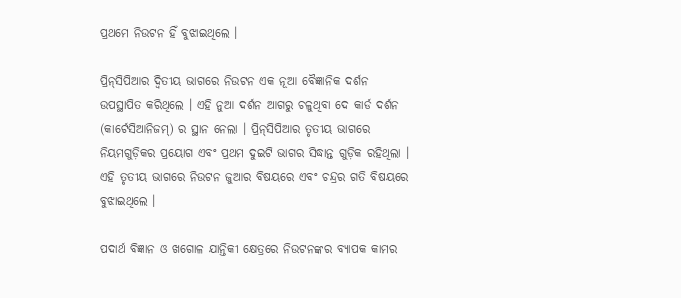ପ୍ରଥମେ ନିଉଟନ ହିଁ ବୁଝାଇଥିଲେ ।

ପ୍ରିନ୍‌ସିପିଆର ଦ୍ବିତୀୟ ଭାଗରେ ନିଉଟନ ଏକ ନୂଆ ବୈଜ୍ଞାନିକ ଦର୍ଶନ ଉପସ୍ଥାପିତ କରିଥିଲେ । ଏହି ନୁଆ ଦର୍ଶନ ଆଗରୁ ଚଳୁଥିବା ଦେ କାର୍ଡ ଦର୍ଶନ (କାର୍ଟେସିଆନିଜମ୍) ର ସ୍ଥାନ ନେଲା । ପ୍ରିନ୍‌ସିପିଆର ତୃତୀୟ ଭାଗରେ ନିୟମଗୁଡ଼ିକର ପ୍ରୟୋଗ ଏବଂ ପ୍ରଥମ ଦୁଇଟି ଭାଗର ସିଦ୍ଧାନ୍ତ ଗୁଡ଼ିକ ରହିଥିଲା । ଏହି ତୃତୀୟ ଭାଗରେ ନିଉଟନ ଜୁଆର ବିଷୟରେ ଏବଂ ଚନ୍ଦ୍ରର ଗତି ବିଷୟରେ ବୁଝାଇଥିଲେ ।

ପଦାର୍ଥ ବିଜ୍ଞାନ ଓ ଖଗୋଳ ଯାନ୍ତିକୀ କ୍ଷେତ୍ରରେ ନିଉଟନଙ୍କର ବ୍ୟାପକ କାମର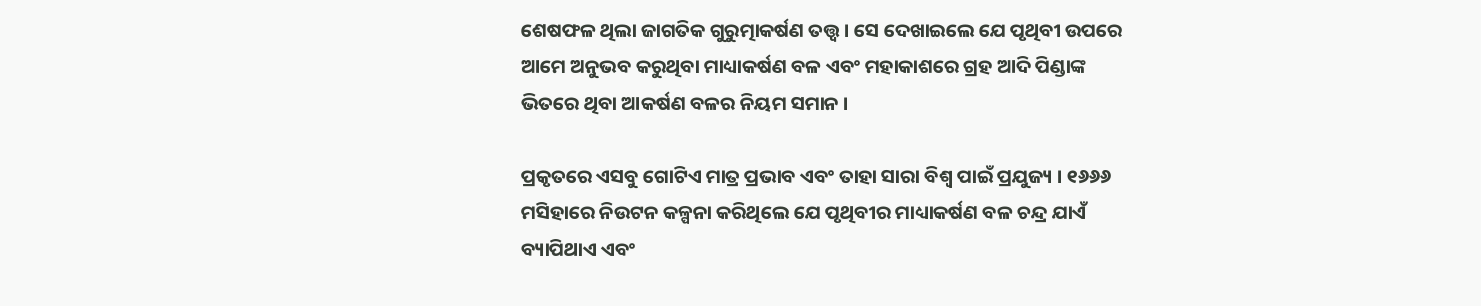ଶେଷଫଳ ଥିଲା ଜାଗତିକ ଗୁରୁତ୍ମାକର୍ଷଣ ତତ୍ତ୍ବ । ସେ ଦେଖାଇଲେ ଯେ ପୃଥିବୀ ଉପରେ ଆମେ ଅନୁଭବ କରୁଥିବା ମାଧ୍ୟାକର୍ଷଣ ବଳ ଏବଂ ମହାକାଶରେ ଗ୍ରହ ଆଦି ପିଣ୍ଡାଙ୍କ ଭିତରେ ଥିବା ଆକର୍ଷଣ ବଳର ନିୟମ ସମାନ ।

ପ୍ରକୃତରେ ଏସବୁ ଗୋଟିଏ ମାତ୍ର ପ୍ରଭାବ ଏବଂ ତାହା ସାରା ବିଶ୍ବ ପାଇଁ ପ୍ରଯୁଜ୍ୟ । ୧୬୬୬ ମସିହାରେ ନିଉଟନ କଳ୍ପନା କରିଥିଲେ ଯେ ପୃଥିବୀର ମାଧ୍ୟାକର୍ଷଣ ବଳ ଚନ୍ଦ୍ର ଯାଏଁ ବ୍ୟାପିଥାଏ ଏବଂ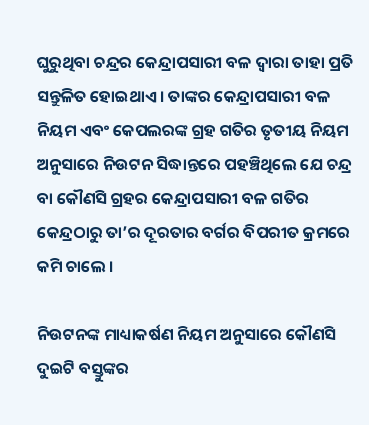ଘୁରୁଥିବା ଚନ୍ଦ୍ରର କେନ୍ଦ୍ରାପସାରୀ ବଳ ଦ୍ବାରା ତାହା ପ୍ରତି ସନ୍ତୁଳିତ ହୋଇଥାଏ । ତାଙ୍କର କେନ୍ଦ୍ରାପସାରୀ ବଳ ନିୟମ ଏବଂ କେପଲରଙ୍କ ଗ୍ରହ ଗତିର ତୃତୀୟ ନିୟମ ଅନୁସାରେ ନିଉଟନ ସିଦ୍ଧାନ୍ତରେ ପହଞ୍ଚିଥିଲେ ଯେ ଚନ୍ଦ୍ର ବା କୌଣସି ଗ୍ରହର କେନ୍ଦ୍ରାପସାରୀ ବଳ ଗତିର କେନ୍ଦ୍ରଠାରୁ ତା’ର ଦୂରତାର ବର୍ଗର ବିପରୀତ କ୍ରମରେ କମି ଚାଲେ ।

ନିଉଟନଙ୍କ ମାଧ୍ୟାକର୍ଷଣ ନିୟମ ଅନୁସାରେ କୌଣସି ଦୁଇଟି ବସ୍ତୁଙ୍କର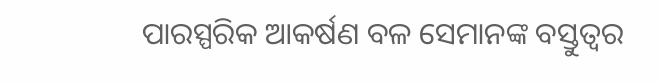ପାରସ୍ପରିକ ଆକର୍ଷଣ ବଳ ସେମାନଙ୍କ ବସ୍ତୁତ୍ବର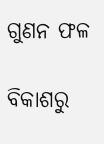ଗୁଣନ ଫଳ

ବିକାଶରୁ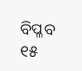ବିପ୍ଳବ ୧୫